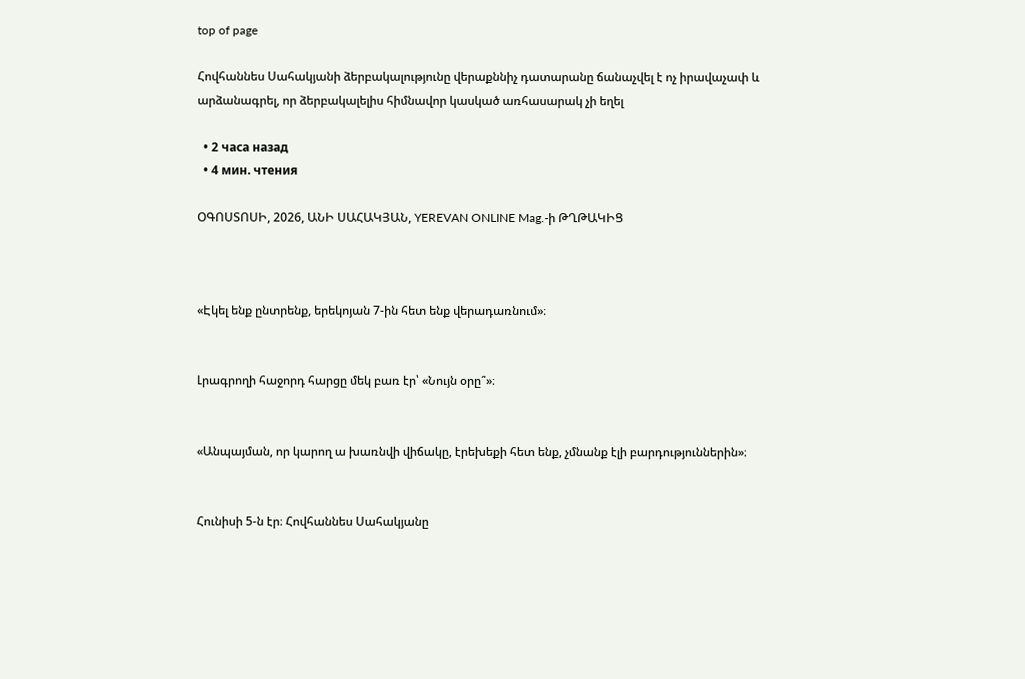top of page

Հովհաննես Սահակյանի ձերբակալությունը վերաքննիչ դատարանը ճանաչվել է ոչ իրավաչափ և արձանագրել, որ ձերբակալելիս հիմնավոր կասկած առհասարակ չի եղել

  • 2 часа назад
  • 4 мин. чтения

ՕԳՈՍՏՈՍԻ, 2026, ԱՆԻ ՍԱՀԱԿՅԱՆ, YEREVAN ONLINE Mag.-ի ԹՂԹԱԿԻՑ



«Էկել ենք ընտրենք, երեկոյան 7-ին հետ ենք վերադառնում»։


Լրագրողի հաջորդ հարցը մեկ բառ էր՝ «Նույն օրը՞»։


«Անպայման, որ կարող ա խառնվի վիճակը, էրեխեքի հետ ենք, չմնանք էլի բարդություններին»։


Հունիսի 5-ն էր։ Հովհաննես Սահակյանը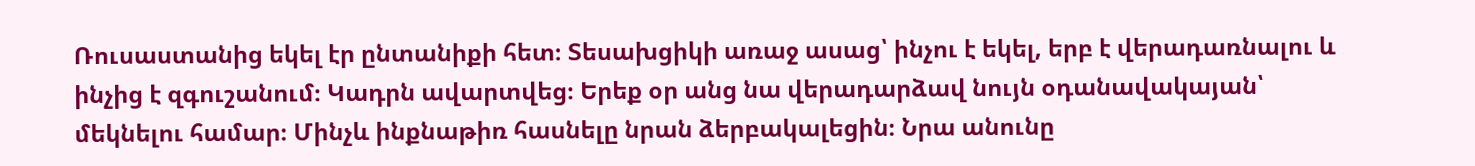Ռուսաստանից եկել էր ընտանիքի հետ։ Տեսախցիկի առաջ ասաց՝ ինչու է եկել, երբ է վերադառնալու և ինչից է զգուշանում։ Կադրն ավարտվեց։ Երեք օր անց նա վերադարձավ նույն օդանավակայան՝ մեկնելու համար։ Մինչև ինքնաթիռ հասնելը նրան ձերբակալեցին։ Նրա անունը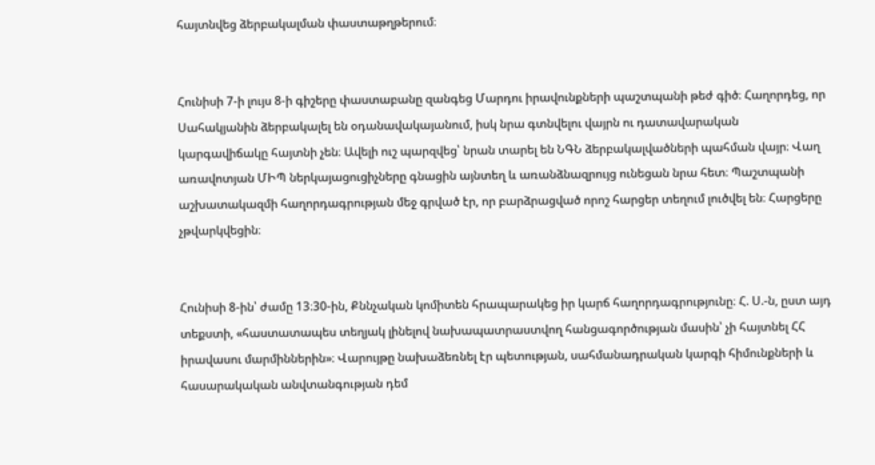հայտնվեց ձերբակալման փաստաթղթերում։


Հունիսի 7-ի լույս 8-ի գիշերը փաստաբանը զանգեց Մարդու իրավունքների պաշտպանի թեժ գիծ։ Հաղորդեց, որ Սահակյանին ձերբակալել են օդանավակայանում, իսկ նրա գտնվելու վայրն ու դատավարական կարգավիճակը հայտնի չեն։ Ավելի ուշ պարզվեց՝ նրան տարել են ՆԳՆ ձերբակալվածների պահման վայր։ Վաղ առավոտյան ՄԻՊ ներկայացուցիչները գնացին այնտեղ և առանձնազրույց ունեցան նրա հետ։ Պաշտպանի աշխատակազմի հաղորդագրության մեջ գրված էր, որ բարձրացված որոշ հարցեր տեղում լուծվել են։ Հարցերը չթվարկվեցին։


Հունիսի 8-ին՝ ժամը 13։30-ին, Քննչական կոմիտեն հրապարակեց իր կարճ հաղորդագրությունը։ Հ. Ս.-ն, ըստ այդ տեքստի, «հաստատապես տեղյակ լինելով նախապատրաստվող հանցագործության մասին՝ չի հայտնել ՀՀ իրավասու մարմիններին»։ Վարույթը նախաձեռնել էր պետության, սահմանադրական կարգի հիմունքների և հասարակական անվտանգության դեմ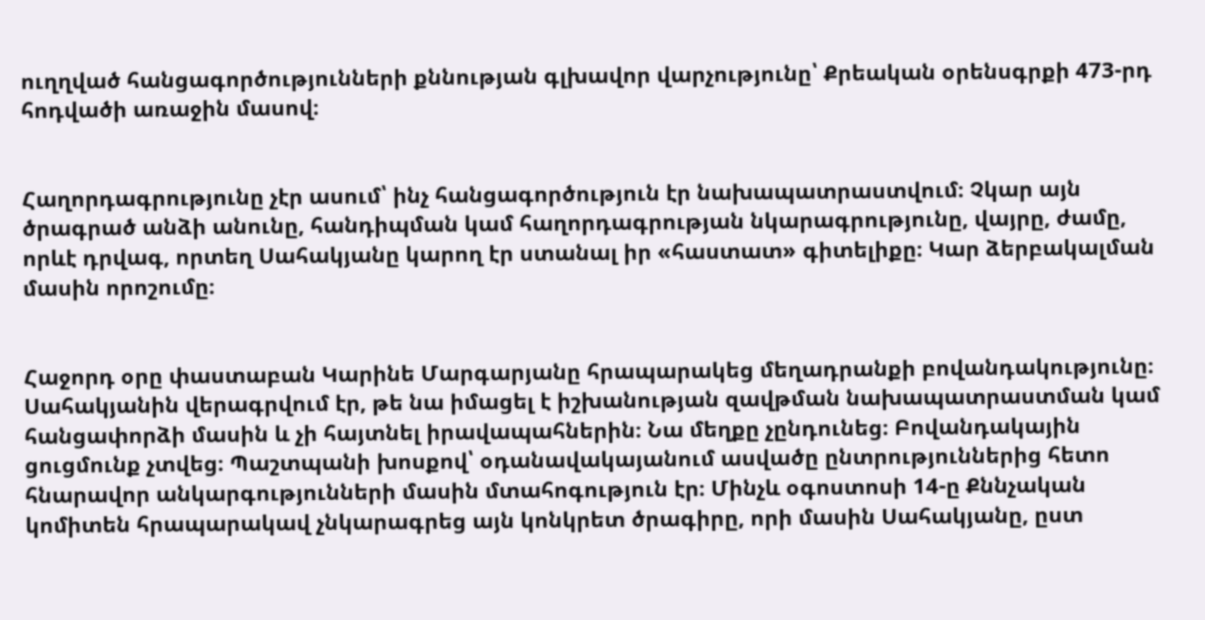ուղղված հանցագործությունների քննության գլխավոր վարչությունը՝ Քրեական օրենսգրքի 473-րդ հոդվածի առաջին մասով։


Հաղորդագրությունը չէր ասում՝ ինչ հանցագործություն էր նախապատրաստվում։ Չկար այն ծրագրած անձի անունը, հանդիպման կամ հաղորդագրության նկարագրությունը, վայրը, ժամը, որևէ դրվագ, որտեղ Սահակյանը կարող էր ստանալ իր «հաստատ» գիտելիքը։ Կար ձերբակալման մասին որոշումը։


Հաջորդ օրը փաստաբան Կարինե Մարգարյանը հրապարակեց մեղադրանքի բովանդակությունը։ Սահակյանին վերագրվում էր, թե նա իմացել է իշխանության զավթման նախապատրաստման կամ հանցափորձի մասին և չի հայտնել իրավապահներին։ Նա մեղքը չընդունեց։ Բովանդակային ցուցմունք չտվեց։ Պաշտպանի խոսքով՝ օդանավակայանում ասվածը ընտրություններից հետո հնարավոր անկարգությունների մասին մտահոգություն էր։ Մինչև օգոստոսի 14-ը Քննչական կոմիտեն հրապարակավ չնկարագրեց այն կոնկրետ ծրագիրը, որի մասին Սահակյանը, ըստ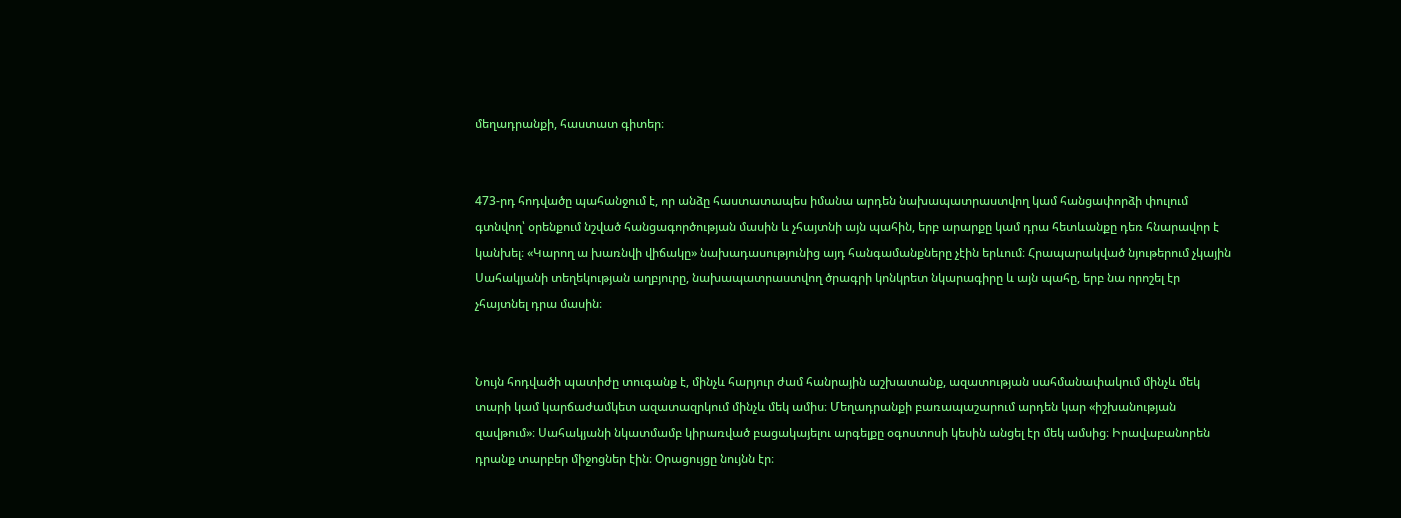մեղադրանքի, հաստատ գիտեր։


473-րդ հոդվածը պահանջում է, որ անձը հաստատապես իմանա արդեն նախապատրաստվող կամ հանցափորձի փուլում գտնվող՝ օրենքում նշված հանցագործության մասին և չհայտնի այն պահին, երբ արարքը կամ դրա հետևանքը դեռ հնարավոր է կանխել։ «Կարող ա խառնվի վիճակը» նախադասությունից այդ հանգամանքները չէին երևում։ Հրապարակված նյութերում չկային Սահակյանի տեղեկության աղբյուրը, նախապատրաստվող ծրագրի կոնկրետ նկարագիրը և այն պահը, երբ նա որոշել էր չհայտնել դրա մասին։


Նույն հոդվածի պատիժը տուգանք է, մինչև հարյուր ժամ հանրային աշխատանք, ազատության սահմանափակում մինչև մեկ տարի կամ կարճաժամկետ ազատազրկում մինչև մեկ ամիս։ Մեղադրանքի բառապաշարում արդեն կար «իշխանության զավթում»։ Սահակյանի նկատմամբ կիրառված բացակայելու արգելքը օգոստոսի կեսին անցել էր մեկ ամսից։ Իրավաբանորեն դրանք տարբեր միջոցներ էին։ Օրացույցը նույնն էր։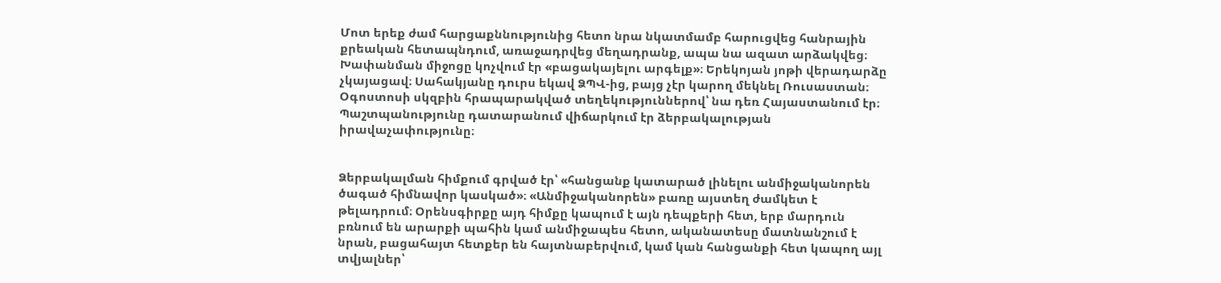Մոտ երեք ժամ հարցաքննությունից հետո նրա նկատմամբ հարուցվեց հանրային քրեական հետապնդում, առաջադրվեց մեղադրանք, ապա նա ազատ արձակվեց։ Խափանման միջոցը կոչվում էր «բացակայելու արգելք»։ Երեկոյան յոթի վերադարձը չկայացավ։ Սահակյանը դուրս եկավ ՁՊՎ-ից, բայց չէր կարող մեկնել Ռուսաստան։ Օգոստոսի սկզբին հրապարակված տեղեկություններով՝ նա դեռ Հայաստանում էր։ Պաշտպանությունը դատարանում վիճարկում էր ձերբակալության իրավաչափությունը։


Ձերբակալման հիմքում գրված էր՝ «հանցանք կատարած լինելու անմիջականորեն ծագած հիմնավոր կասկած»։ «Անմիջականորեն» բառը այստեղ ժամկետ է թելադրում։ Օրենսգիրքը այդ հիմքը կապում է այն դեպքերի հետ, երբ մարդուն բռնում են արարքի պահին կամ անմիջապես հետո, ականատեսը մատնանշում է նրան, բացահայտ հետքեր են հայտնաբերվում, կամ կան հանցանքի հետ կապող այլ տվյալներ՝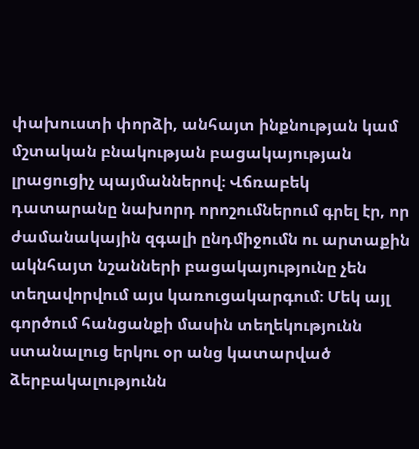փախուստի փորձի, անհայտ ինքնության կամ մշտական բնակության բացակայության լրացուցիչ պայմաններով։ Վճռաբեկ դատարանը նախորդ որոշումներում գրել էր, որ ժամանակային զգալի ընդմիջումն ու արտաքին ակնհայտ նշանների բացակայությունը չեն տեղավորվում այս կառուցակարգում։ Մեկ այլ գործում հանցանքի մասին տեղեկությունն ստանալուց երկու օր անց կատարված ձերբակալությունն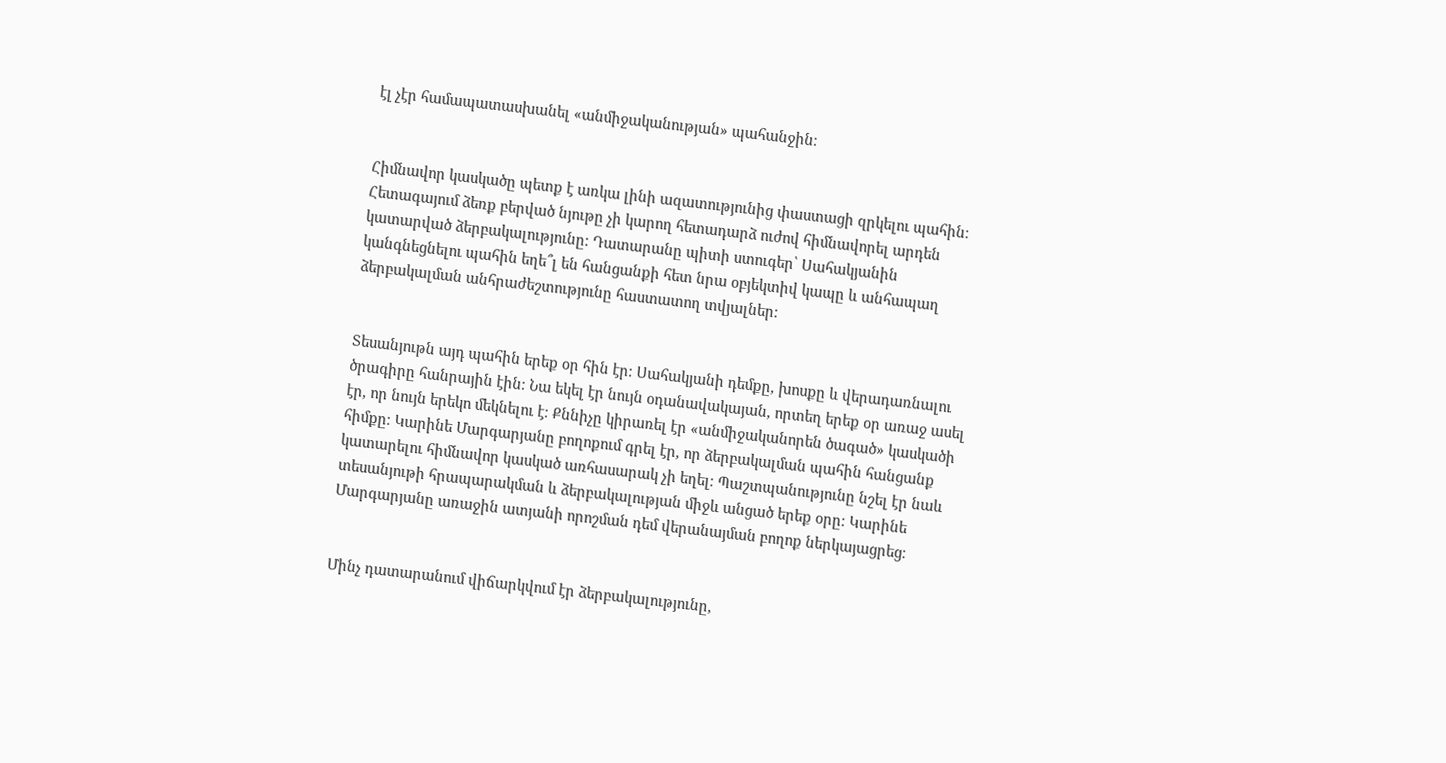էլ չէր համապատասխանել «անմիջականության» պահանջին։


Հիմնավոր կասկածը պետք է առկա լինի ազատությունից փաստացի զրկելու պահին։ Հետագայում ձեռք բերված նյութը չի կարող հետադարձ ուժով հիմնավորել արդեն կատարված ձերբակալությունը։ Դատարանը պիտի ստուգեր՝ Սահակյանին կանգնեցնելու պահին եղե՞լ են հանցանքի հետ նրա օբյեկտիվ կապը և անհապաղ ձերբակալման անհրաժեշտությունը հաստատող տվյալներ։


Տեսանյութն այդ պահին երեք օր հին էր։ Սահակյանի դեմքը, խոսքը և վերադառնալու ծրագիրը հանրային էին։ Նա եկել էր նույն օդանավակայան, որտեղ երեք օր առաջ ասել էր, որ նույն երեկո մեկնելու է։ Քննիչը կիրառել էր «անմիջականորեն ծագած» կասկածի հիմքը։ Կարինե Մարգարյանը բողոքում գրել էր, որ ձերբակալման պահին հանցանք կատարելու հիմնավոր կասկած առհասարակ չի եղել։ Պաշտպանությունը նշել էր նաև տեսանյութի հրապարակման և ձերբակալության միջև անցած երեք օրը։ Կարինե Մարգարյանը առաջին ատյանի որոշման դեմ վերանայման բողոք ներկայացրեց։


Մինչ դատարանում վիճարկվում էր ձերբակալությունը,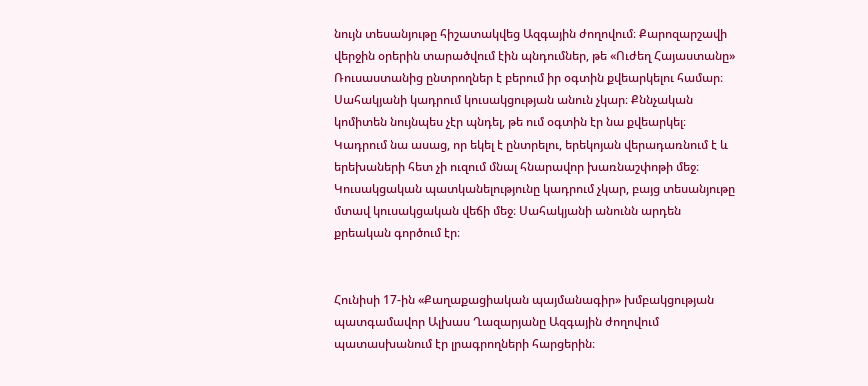նույն տեսանյութը հիշատակվեց Ազգային ժողովում։ Քարոզարշավի վերջին օրերին տարածվում էին պնդումներ, թե «Ուժեղ Հայաստանը» Ռուսաստանից ընտրողներ է բերում իր օգտին քվեարկելու համար։ Սահակյանի կադրում կուսակցության անուն չկար։ Քննչական կոմիտեն նույնպես չէր պնդել, թե ում օգտին էր նա քվեարկել։ Կադրում նա ասաց, որ եկել է ընտրելու, երեկոյան վերադառնում է և երեխաների հետ չի ուզում մնալ հնարավոր խառնաշփոթի մեջ։ Կուսակցական պատկանելությունը կադրում չկար, բայց տեսանյութը մտավ կուսակցական վեճի մեջ։ Սահակյանի անունն արդեն քրեական գործում էր։


Հունիսի 17-ին «Քաղաքացիական պայմանագիր» խմբակցության պատգամավոր Ալխաս Ղազարյանը Ազգային ժողովում պատասխանում էր լրագրողների հարցերին։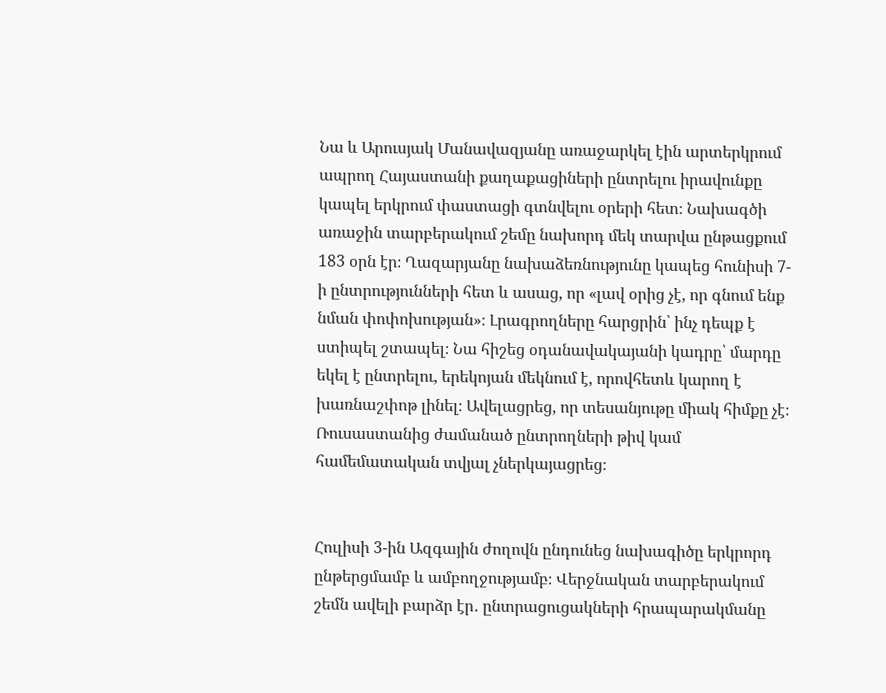Նա և Արուսյակ Մանավազյանը առաջարկել էին արտերկրում ապրող Հայաստանի քաղաքացիների ընտրելու իրավունքը կապել երկրում փաստացի գտնվելու օրերի հետ։ Նախագծի առաջին տարբերակում շեմը նախորդ մեկ տարվա ընթացքում 183 օրն էր։ Ղազարյանը նախաձեռնությունը կապեց հունիսի 7-ի ընտրությունների հետ և ասաց, որ «լավ օրից չէ, որ գնում ենք նման փոփոխության»։ Լրագրողները հարցրին՝ ինչ դեպք է ստիպել շտապել։ Նա հիշեց օդանավակայանի կադրը՝ մարդը եկել է ընտրելու, երեկոյան մեկնում է, որովհետև կարող է խառնաշփոթ լինել։ Ավելացրեց, որ տեսանյութը միակ հիմքը չէ։ Ռուսաստանից ժամանած ընտրողների թիվ կամ համեմատական տվյալ չներկայացրեց։


Հուլիսի 3-ին Ազգային ժողովն ընդունեց նախագիծը երկրորդ ընթերցմամբ և ամբողջությամբ։ Վերջնական տարբերակում շեմն ավելի բարձր էր․ ընտրացուցակների հրապարակմանը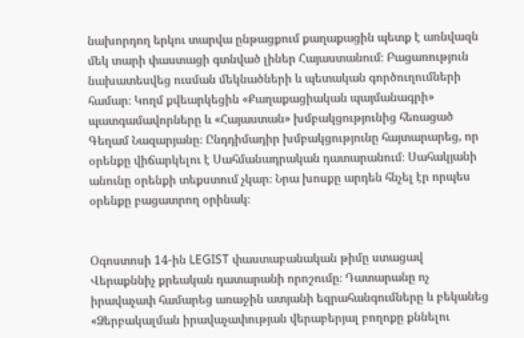նախորդող երկու տարվա ընթացքում քաղաքացին պետք է առնվազն մեկ տարի փաստացի գտնված լիներ Հայաստանում։ Բացառություն նախատեսվեց ուսման մեկնածների և պետական գործուղումների համար։ Կողմ քվեարկեցին «Քաղաքացիական պայմանագրի» պատգամավորները և «Հայաստան» խմբակցությունից հեռացած Գեղամ Նազարյանը։ Ընդդիմադիր խմբակցությունը հայտարարեց, որ օրենքը վիճարկելու է Սահմանադրական դատարանում։ Սահակյանի անունը օրենքի տեքստում չկար։ Նրա խոսքը արդեն հնչել էր որպես օրենքը բացատրող օրինակ։


Օգոստոսի 14-ին LEGIST փաստաբանական թիմը ստացավ Վերաքննիչ քրեական դատարանի որոշումը։ Դատարանը ոչ իրավաչափ համարեց առաջին ատյանի եզրահանգումները և բեկանեց «Ձերբակալման իրավաչափության վերաբերյալ բողոքը քննելու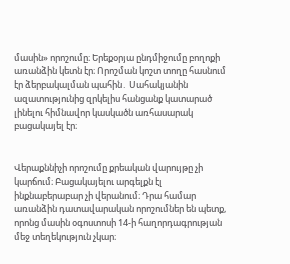մասին» որոշումը։ Երեքօրյա ընդմիջումը բողոքի առանձին կետն էր։ Որոշման կոշտ տողը հասնում էր ձերբակալման պահին․ Սահակյանին ազատությունից զրկելիս հանցանք կատարած լինելու հիմնավոր կասկածն առհասարակ բացակայել էր։


Վերաքննիչի որոշումը քրեական վարույթը չի կարճում։ Բացակայելու արգելքն էլ ինքնաբերաբար չի վերանում։ Դրա համար առանձին դատավարական որոշումներ են պետք, որոնց մասին օգոստոսի 14-ի հաղորդագրության մեջ տեղեկություն չկար։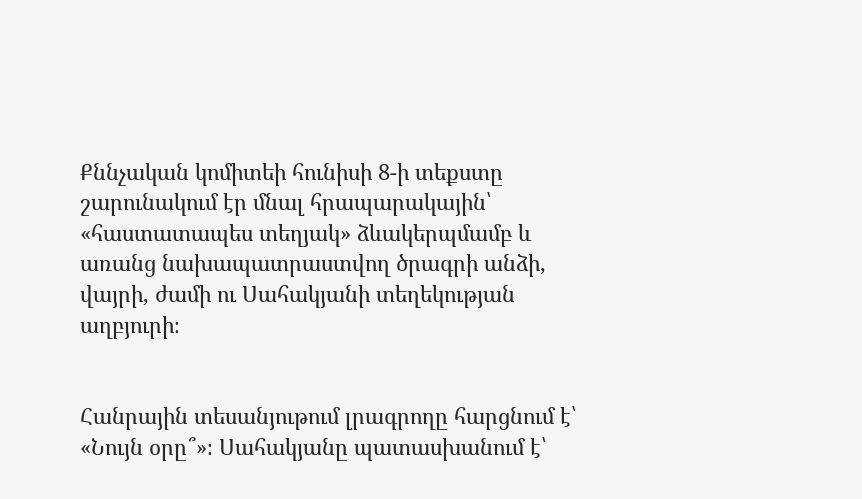Քննչական կոմիտեի հունիսի 8-ի տեքստը շարունակում էր մնալ հրապարակային՝ «հաստատապես տեղյակ» ձևակերպմամբ և առանց նախապատրաստվող ծրագրի անձի, վայրի, ժամի ու Սահակյանի տեղեկության աղբյուրի։


Հանրային տեսանյութում լրագրողը հարցնում է՝ «Նույն օրը՞»։ Սահակյանը պատասխանում է՝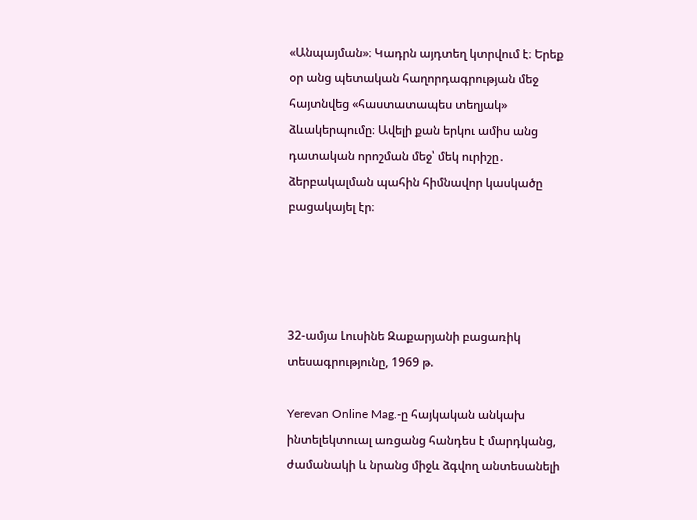«Անպայման»։ Կադրն այդտեղ կտրվում է։ Երեք օր անց պետական հաղորդագրության մեջ հայտնվեց «հաստատապես տեղյակ» ձևակերպումը։ Ավելի քան երկու ամիս անց դատական որոշման մեջ՝ մեկ ուրիշը․ ձերբակալման պահին հիմնավոր կասկածը բացակայել էր։




32-ամյա Լուսինե Զաքարյանի բացառիկ տեսագրությունը, 1969 թ.

Yerevan Online Mag.-ը հայկական անկախ ինտելեկտուալ առցանց հանդես է մարդկանց, ժամանակի և նրանց միջև ձգվող անտեսանելի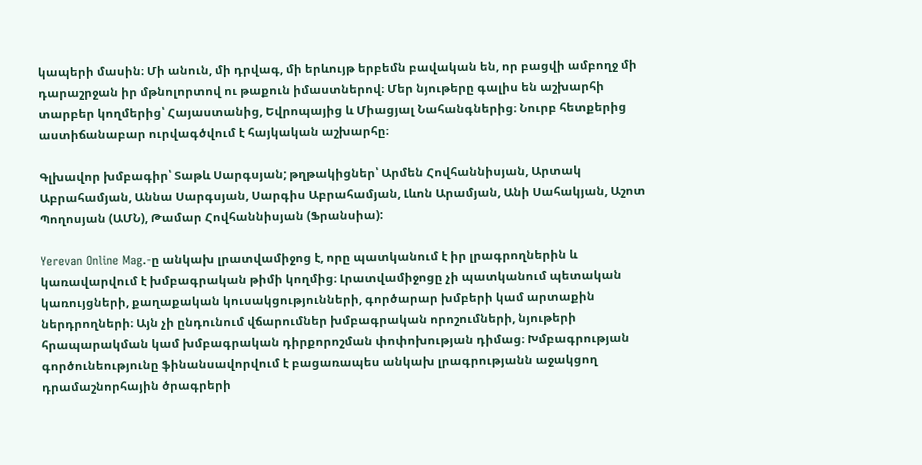կապերի մասին։ Մի անուն, մի դրվագ, մի երևույթ երբեմն բավական են, որ բացվի ամբողջ մի դարաշրջան իր մթնոլորտով ու թաքուն իմաստներով։ Մեր նյութերը գալիս են աշխարհի տարբեր կողմերից՝ Հայաստանից, Եվրոպայից և Միացյալ Նահանգներից։ Նուրբ հետքերից աստիճանաբար ուրվագծվում է հայկական աշխարհը։

Գլխավոր խմբագիր՝ Տաթև Սարգսյան; թղթակիցներ՝ Արմեն Հովհաննիսյան, Արտակ Աբրահամյան, Աննա Սարգսյան, Սարգիս Աբրահամյան, Լևոն Արամյան, Անի Սահակյան, Աշոտ Պողոսյան (ԱՄՆ), Թամար Հովհաննիսյան (Ֆրանսիա):

Yerevan Online Mag.-ը անկախ լրատվամիջոց է, որը պատկանում է իր լրագրողներին և կառավարվում է խմբագրական թիմի կողմից։ Լրատվամիջոցը չի պատկանում պետական կառույցների, քաղաքական կուսակցությունների, գործարար խմբերի կամ արտաքին ներդրողների։ Այն չի ընդունում վճարումներ խմբագրական որոշումների, նյութերի հրապարակման կամ խմբագրական դիրքորոշման փոփոխության դիմաց։ Խմբագրության գործունեությունը ֆինանսավորվում է բացառապես անկախ լրագրությանն աջակցող դրամաշնորհային ծրագրերի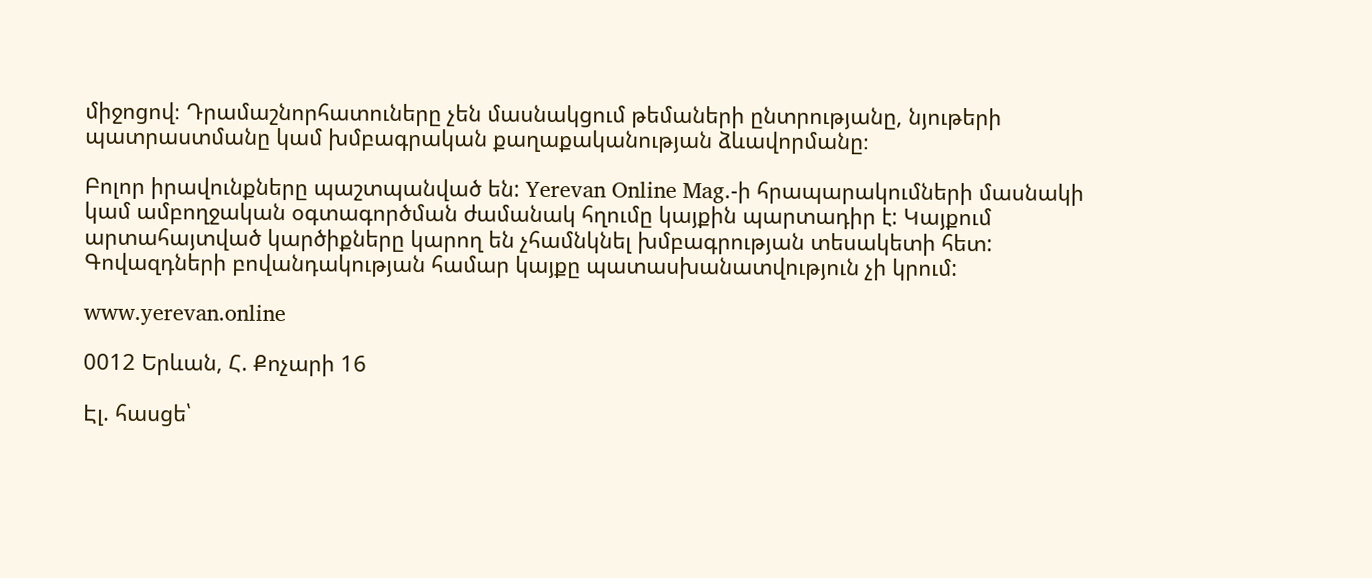միջոցով։ Դրամաշնորհատուները չեն մասնակցում թեմաների ընտրությանը, նյութերի պատրաստմանը կամ խմբագրական քաղաքականության ձևավորմանը։

Բոլոր իրավունքները պաշտպանված են: Yerevan Online Mag.-ի հրապարակումների մասնակի կամ ամբողջական օգտագործման ժամանակ հղումը կայքին պարտադիր է: Կայքում արտահայտված կարծիքները կարող են չհամնկնել խմբագրության տեսակետի հետ: Գովազդների բովանդակության համար կայքը պատասխանատվություն չի կրում:

www.yerevan.online

0012 Երևան, Հ. Քոչարի 16

Էլ. հասցե՝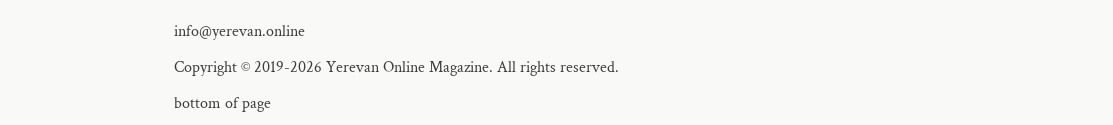info@yerevan.online

Copyright © 2019-2026 Yerevan Online Magazine. All rights reserved.

bottom of page